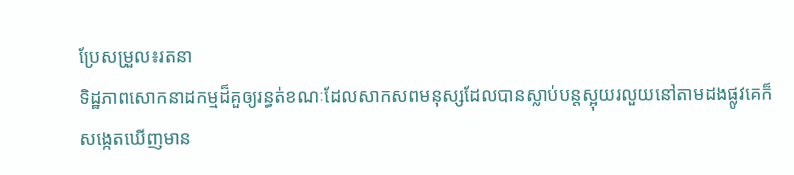ប្រែសម្រួល៖រតនា
ទិដ្ឋភាពសោកនាដកម្មដ៏គួឲ្យរន្ធត់ខណៈដែលសាកសពមនុស្សដែលបានស្លាប់បន្តស្អុយរលួយនៅតាមដងផ្លូវគេក៏សង្កេតឃើញមាន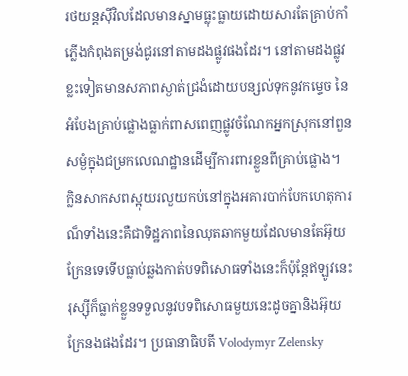រថយន្តស៊ីវិលដែលមានស្នាមធ្លុះធ្លាយដោយសារតែគ្រាប់កាំភ្លើងកំពុងតម្រង់ជូរនៅតាមដងផ្លូវផងដែរ។ នៅតាមដងផ្លូវខ្លះទៀតមានសភាពស្ងាត់ជ្រងំដោយបន្សល់ទុកនូវកម្ទេច នៃអំបែងគ្រាប់ផ្លោងធ្លាក់ពាសពេញផ្លូវចំណែកអ្នកស្រុកនៅពួនសម្ងំក្នុងជម្រកលេណដ្ឋានដើម្បីការពារខ្លួនពីគ្រាប់ផ្លោង។
ក្លិនសាកសពស្អុយរលួយកប់នៅក្នុងអគារបាក់បែកហេតុការណ៏ទាំងនេះគឺជាទិដ្ឋភាពនៃឈុតឆាកមួយដែលមានតែអ៊ុយក្រែនទេទើបធ្លាប់ឆ្លងកាត់បទពិសោធទាំងនេះក៏ប៉ុន្តែឥឡូវនេះរុស្ស៊ីក៏ធ្លាក់ខ្លួនទទួលនូវបទពិសោធមួយនេះដូចគ្នានិងអ៊ុយក្រែនងផងដែរ។ ប្រធានាធិបតី Volodymyr Zelensky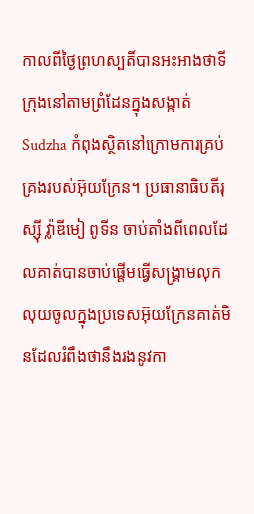កាលពីថ្ងៃព្រហស្បតិ៍បានអះអាងថាទីក្រុងនៅតាមព្រំដែនក្នុងសង្កាត់ Sudzha កំពុងស្ថិតនៅក្រោមការគ្រប់គ្រងរបស់អ៊ុយក្រែន។ ប្រធានាធិបតីរុស្ស៊ី វ្ល៉ាឌីមៀ ពូទីន ចាប់តាំងពីពេលដែលគាត់បានចាប់ផ្តើមធ្វើសង្រ្គាមលុកលុយចូលក្នុងប្រទេសអ៊ុយក្រែនគាត់មិនដែលរំពឹងថានឹងរងនូវកា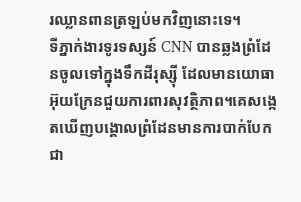រឈ្លានពានត្រឡប់មកវិញនោះទេ។
ទីភ្នាក់ងារទូរទស្សន៍ CNN បានឆ្លងព្រំដែនចូលទៅក្នុងទឹកដីរុស្ស៊ី ដែលមានយោធាអ៊ុយក្រែនជួយការពារសុវត្ថិភាព។គេសង្កេតឃើញបង្គោលព្រំដែនមានការបាក់បែកជា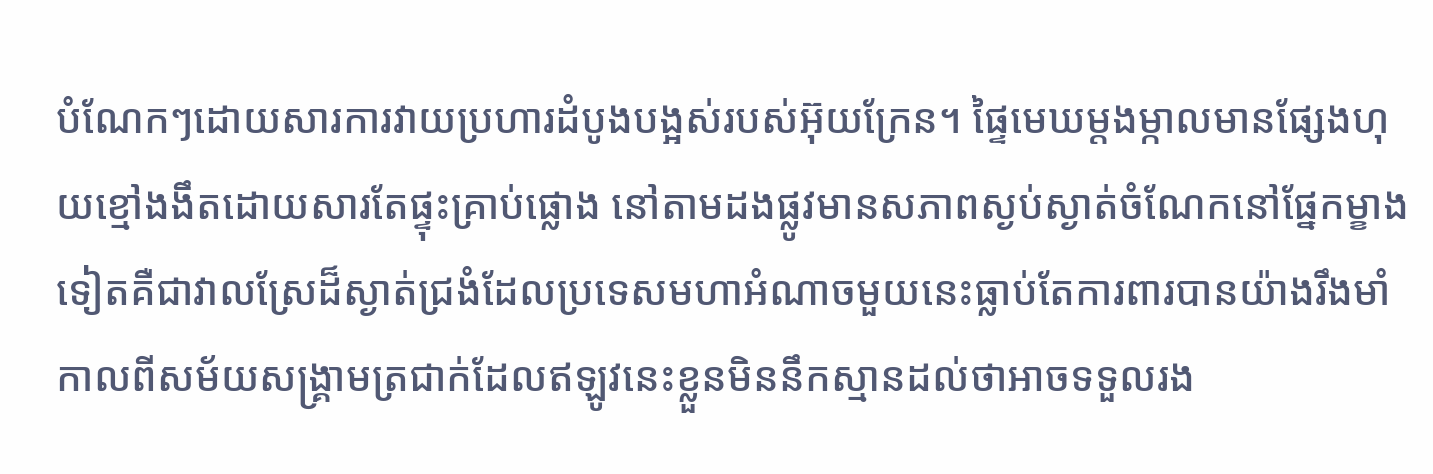បំណែកៗដោយសារការវាយប្រហារដំបូងបង្អស់របស់អ៊ុយក្រែន។ ផ្ទៃមេឃម្តងម្កាលមានផ្សែងហុយខ្មៅងងឹតដោយសារតែផ្ទុះគ្រាប់ផ្លោង នៅតាមដងផ្លូវមានសភាពស្ងប់ស្ងាត់ចំណែកនៅផ្នែកម្ខាងទៀតគឺជាវាលស្រែដ៏ស្ងាត់ជ្រងំដែលប្រទេសមហាអំណាចមួយនេះធ្លាប់តែការពារបានយ៉ាងរឹងមាំកាលពីសម័យសង្គ្រាមត្រជាក់ដែលឥឡូវនេះខ្លួនមិននឹកស្មានដល់ថាអាចទទួលរង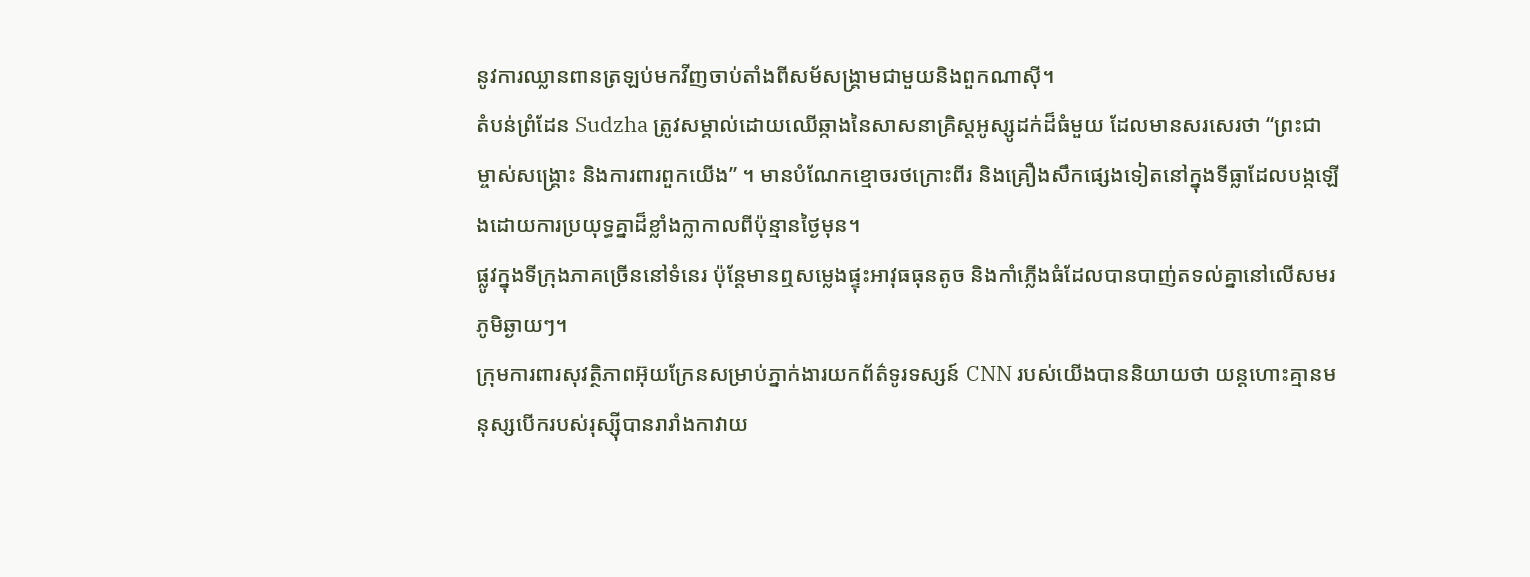នូវការឈ្លានពានត្រឡប់មកវីញចាប់តាំងពីសម័សង្រ្គាមជាមួយនិងពួកណាស៊ី។
តំបន់ព្រំដែន Sudzha ត្រូវសម្គាល់ដោយឈើឆ្កាងនៃសាសនាគ្រិស្តអូស្សូដក់ដ៏ធំមួយ ដែលមានសរសេរថា “ព្រះជាម្ចាស់សង្គ្រោះ និងការពារពួកយើង” ។ មានបំណែកខ្មោចរថក្រោះពីរ និងគ្រឿងសឹកផ្សេងទៀតនៅក្នុងទីធ្លាដែលបង្កឡើងដោយការប្រយុទ្ធគ្នាដ៏ខ្លាំងក្លាកាលពីប៉ុន្មានថ្ងៃមុន។
ផ្លូវក្នុងទីក្រុងភាគច្រើននៅទំនេរ ប៉ុន្តែមានឮសម្លេងផ្ទុះអាវុធធុនតូច និងកាំភ្លើងធំដែលបានបាញ់តទល់គ្នានៅលើសមរភូមិឆ្ងាយៗ។
ក្រុមការពារសុវត្ថិភាពអ៊ុយក្រែនសម្រាប់ភ្នាក់ងារយកព័ត៌ទូរទស្សន៍ CNN របស់យើងបាននិយាយថា យន្តហោះគ្មានមនុស្សបើករបស់រុស្ស៊ីបានរារាំងកាវាយ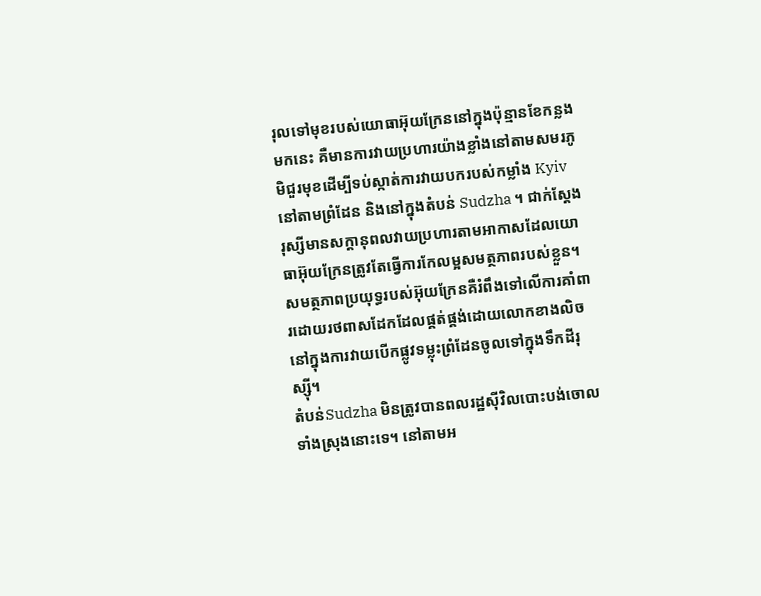រុលទៅមុខរបស់យោធាអ៊ុយក្រែននៅក្នុងប៉ុន្មានខែកន្លងមកនេះ គឺមានការវាយប្រហារយ៉ាងខ្លាំងនៅតាមសមរភូមិជួរមុខដើម្បីទប់ស្កាត់ការវាយបករបស់កម្លាំង Kyiv នៅតាមព្រំដែន និងនៅក្នុងតំបន់ Sudzha ។ ជាក់ស្តែងរុស្សីមានសក្តានុពលវាយប្រហារតាមអាកាសដែលយោធាអ៊ុយក្រែនត្រូវតែធ្វើការកែលម្អសមត្ថភាពរបស់ខ្លួន។ សមត្ថភាពប្រយុទ្ធរបស់អ៊ុយក្រែនគឺរំពឹងទៅលើការគាំពារដោយរថពាសដែកដែលផ្គត់ផ្គង់ដោយលោកខាងលិចនៅក្នុងការវាយបើកផ្លូវទម្លុះព្រំដែនចូលទៅក្នុងទឹកដីរុស្ស៊ី។
តំបន់Sudzha មិនត្រូវបានពលរដ្ឋស៊ីវិលបោះបង់ចោលទាំងស្រុងនោះទេ។ នៅតាមអ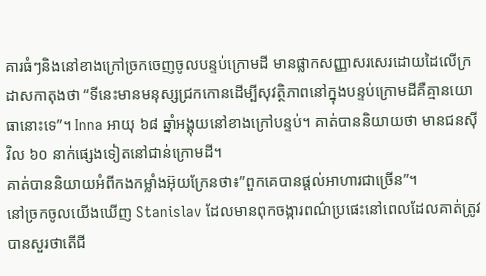គារធំៗនិងនៅខាងក្រៅច្រកចេញចូលបន្ទប់ក្រោមដី មានផ្លាកសញ្ញាសរសេរដោយដៃលើក្រដាសកាតុងថា “ទីនេះមានមនុស្សជ្រកកោនដើម្បីសុវត្ថិភាពនៅក្នុងបន្ទប់ក្រោមដីគឺគ្មានយោធានោះទេ”។ Inna អាយុ ៦៨ ឆ្នាំអង្គុយនៅខាងក្រៅបន្ទប់។ គាត់បាននិយាយថា មានជនស៊ីវិល ៦០ នាក់ផ្សេងទៀតនៅជាន់ក្រោមដី។
គាត់បាននិយាយអំពីកងកម្លាំងអ៊ុយក្រែនថា៖”ពួកគេបានផ្តល់អាហារជាច្រើន”។
នៅច្រកចូលយើងឃើញ Stanislav ដែលមានពុកចង្ការពណ៌ប្រផេះនៅពេលដែលគាត់ត្រូវបានសួរថាតើជី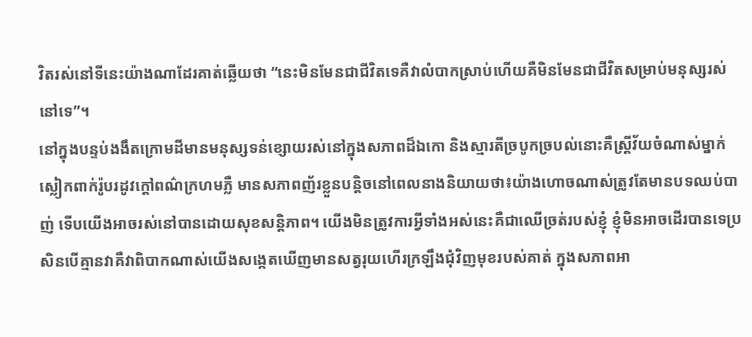វិតរស់នៅទីនេះយ៉ាងណាដែរគាត់ឆ្លើយថា “នេះមិនមែនជាជីវិតទេគឺវាលំបាកស្រាប់ហើយគឺមិនមែនជាជីវិតសម្រាប់មនុស្សរស់នៅទេ”។
នៅក្នុងបន្ទប់ងងឹតក្រោមដីមានមនុស្សទន់ខ្សោយរស់នៅក្នុងសភាពដ៏ឯកោ និងស្មារតីច្របូកច្របល់នោះគឺស្ត្រីវ័យចំណាស់ម្នាក់ស្លៀកពាក់រ៉ូបរដូវក្តៅពណ៌ក្រហមភ្លឺ មានសភាពញ័រខ្លួនបន្តិចនៅពេលនាងនិយាយថា៖យ៉ាងហោចណាស់ត្រូវតែមានបទឈប់បាញ់ ទើបយើងអាចរស់នៅបានដោយសុខសន្តិភាព។ យើងមិនត្រូវការអ្វីទាំងអស់នេះគឺជាឈើច្រត់របស់ខ្ញុំ ខ្ញុំមិនអាចដើរបានទេប្រសិនបើគ្មានវាគឺវាពិបាកណាស់យើងសង្កេតឃើញមានសត្វរុយហើរក្រឡឹងជុំវិញមុខរបស់គាត់ ក្នុងសភាពអា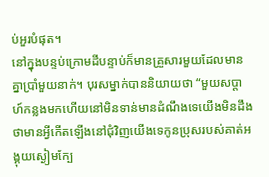ប់អួរបំផុត។
នៅក្នុងបន្ទប់ក្រោមដីបន្ទាប់ក៏មានគ្រួសារមួយដែលមានគ្នាប្រាំមួយនាក់។ បុរសម្នាក់បាននិយាយថា “មួយសប្តាហ៍កន្លងមកហើយនៅមិនទាន់មានដំណឹងទេយើងមិនដឹងថាមានអ្វីកើតឡើងនៅជុំវិញយើងទេកូនប្រុសរបស់គាត់អង្គុយស្ងៀមក្បែ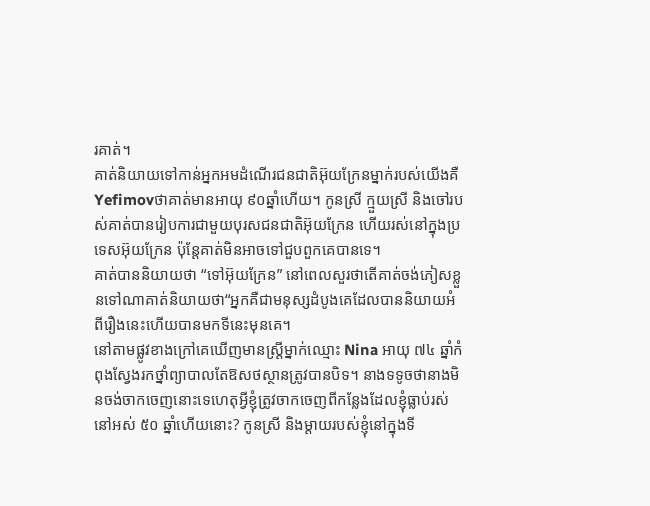រគាត់។
គាត់និយាយទៅកាន់អ្នកអមដំណើរជនជាតិអ៊ុយក្រែនម្នាក់របស់យើងគឺ Yefimovថាគាត់មានអាយុ ៩០ឆ្នាំហើយ។ កូនស្រី ក្មួយស្រី និងចៅរបស់គាត់បានរៀបការជាមួយបុរសជនជាតិអ៊ុយក្រែន ហើយរស់នៅក្នុងប្រទេសអ៊ុយក្រែន ប៉ុន្តែគាត់មិនអាចទៅជួបពួកគេបានទេ។
គាត់បាននិយាយថា “ទៅអ៊ុយក្រែន” នៅពេលសួរថាតើគាត់ចង់ភៀសខ្លួនទៅណាគាត់និយាយថា“អ្នកគឺជាមនុស្សដំបូងគេដែលបាននិយាយអំពីរឿងនេះហើយបានមកទីនេះមុនគេ។
នៅតាមផ្លូវខាងក្រៅគេឃើញមានស្ត្រីម្នាក់ឈ្មោះ Nina អាយុ ៧៤ ឆ្នាំកំពុងស្វែងរកថ្នាំព្យាបាលតែឱសថស្ថានត្រូវបានបិទ។ នាងទទូចថានាងមិនចង់ចាកចេញនោះទេហេតុអ្វីខ្ញុំត្រូវចាកចេញពីកន្លែងដែលខ្ញុំធ្លាប់រស់នៅអស់ ៥០ ឆ្នាំហើយនោះ? កូនស្រី និងម្តាយរបស់ខ្ញុំនៅក្នុងទី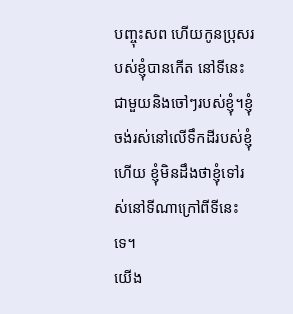បញ្ចុះសព ហើយកូនប្រុសរបស់ខ្ញុំបានកើត នៅទីនេះជាមួយនិងចៅៗរបស់ខ្ញុំ។ខ្ញុំចង់រស់នៅលើទឹកដីរបស់ខ្ញុំហើយ ខ្ញុំមិនដឹងថាខ្ញុំទៅរស់នៅទីណាក្រៅពីទីនេះទេ។
យើង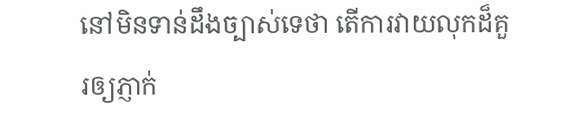នៅមិនទាន់ដឹងច្បាស់ទេថា តើការវាយលុកដ៏គួរឲ្យភ្ញាក់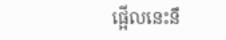ផ្អើលនេះនឹ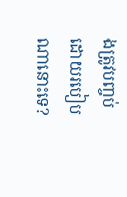ងត្រូវបញ្ចប់ដោយរបៀបណានោះទេ?